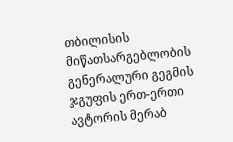თბილისის მიწათსარგებლობის გენერალური გეგმის ჯგუფის ერთ-ერთი ავტორის მერაბ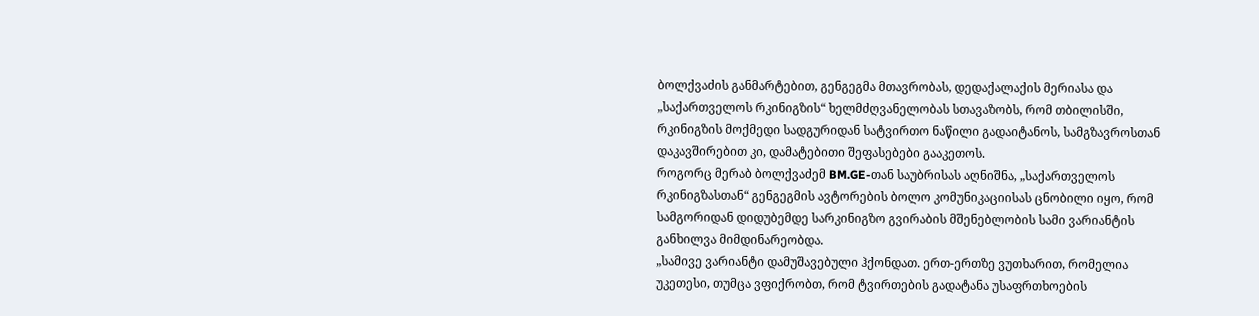ბოლქვაძის განმარტებით, გენგეგმა მთავრობას, დედაქალაქის მერიასა და „საქართველოს რკინიგზის“ ხელმძღვანელობას სთავაზობს, რომ თბილისში, რკინიგზის მოქმედი სადგურიდან სატვირთო ნაწილი გადაიტანოს, სამგზავროსთან დაკავშირებით კი, დამატებითი შეფასებები გააკეთოს.
როგორც მერაბ ბოლქვაძემ BM.GE-თან საუბრისას აღნიშნა, „საქართველოს რკინიგზასთან“ გენგეგმის ავტორების ბოლო კომუნიკაციისას ცნობილი იყო, რომ სამგორიდან დიდუბემდე სარკინიგზო გვირაბის მშენებლობის სამი ვარიანტის განხილვა მიმდინარეობდა.
„სამივე ვარიანტი დამუშავებული ჰქონდათ. ერთ-ერთზე ვუთხარით, რომელია უკეთესი, თუმცა ვფიქრობთ, რომ ტვირთების გადატანა უსაფრთხოების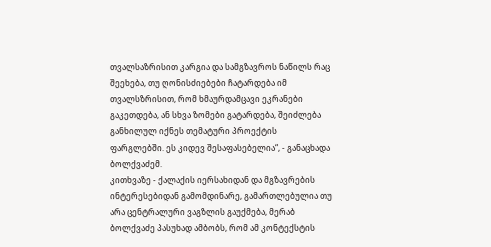თვალსაზრისით კარგია და სამგზავროს ნაწილს რაც შეეხება, თუ ღონისძიებები ჩატარდება იმ თვალსზრისით, რომ ხმაურდამცავი ეკრანები გაკეთდება, ან სხვა ზომები გატარდება, შეიძლება განხილულ იქნეს თემატური პროექტის ფარგლებში. ეს კიდევ შესაფასებელია“, - განაცხადა ბოლქვაძემ.
კითხვაზე - ქალაქის იერსახიდან და მგზავრების ინტერესებიდან გამომდინარე, გამართლებულია თუ არა ცენტრალური ვაგზლის გაუქმება, მერაბ ბოლქვაძე პასუხად ამბობს, რომ ამ კონტექსტის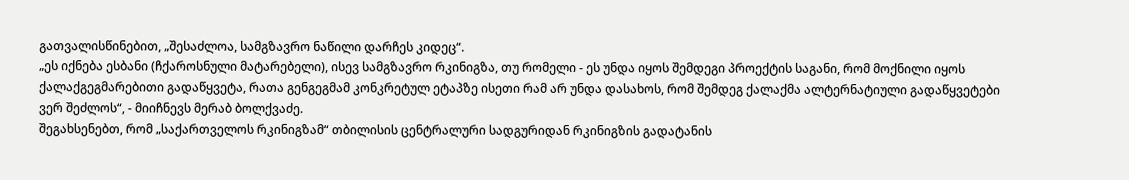გათვალისწინებით, „შესაძლოა, სამგზავრო ნაწილი დარჩეს კიდეც“.
„ეს იქნება ესბანი (ჩქაროსნული მატარებელი), ისევ სამგზავრო რკინიგზა, თუ რომელი - ეს უნდა იყოს შემდეგი პროექტის საგანი, რომ მოქნილი იყოს ქალაქგეგმარებითი გადაწყვეტა, რათა გენგეგმამ კონკრეტულ ეტაპზე ისეთი რამ არ უნდა დასახოს, რომ შემდეგ ქალაქმა ალტერნატიული გადაწყვეტები ვერ შეძლოს“, - მიიჩნევს მერაბ ბოლქვაძე.
შეგახსენებთ, რომ „საქართველოს რკინიგზამ“ თბილისის ცენტრალური სადგურიდან რკინიგზის გადატანის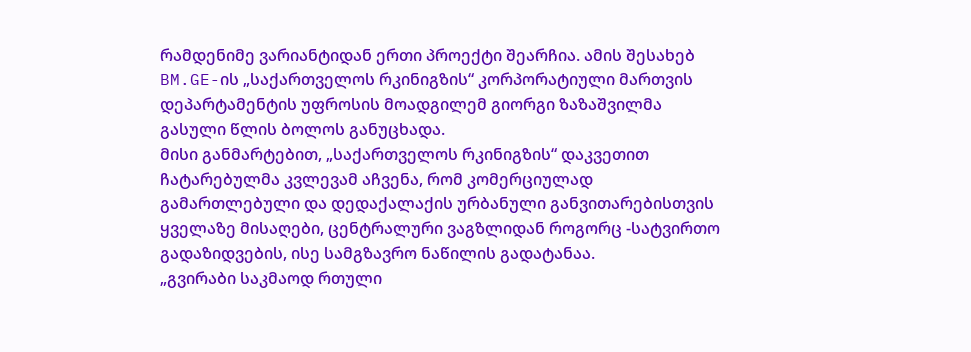რამდენიმე ვარიანტიდან ერთი პროექტი შეარჩია. ამის შესახებ BM.GE-ის „საქართველოს რკინიგზის“ კორპორატიული მართვის დეპარტამენტის უფროსის მოადგილემ გიორგი ზაზაშვილმა გასული წლის ბოლოს განუცხადა.
მისი განმარტებით, „საქართველოს რკინიგზის“ დაკვეთით ჩატარებულმა კვლევამ აჩვენა, რომ კომერციულად გამართლებული და დედაქალაქის ურბანული განვითარებისთვის ყველაზე მისაღები, ცენტრალური ვაგზლიდან როგორც -სატვირთო გადაზიდვების, ისე სამგზავრო ნაწილის გადატანაა.
„გვირაბი საკმაოდ რთული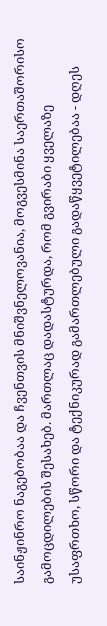საინჟინრო ნაგებობაა და ჩვენთვის მნიშვნელოვანია, მოგვესმინა საერთაშორისო გამოცდილების შესახებ. მართლაც დადასტურდა, რომ გვირაბი ყველაზე უსაფრთხო, სწორი და ტექნიკურად გამართლებული გადაწყვეტილებაა - დღეს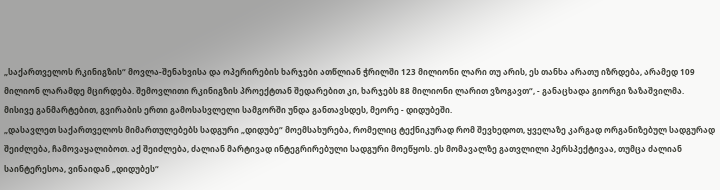„საქართველოს რკინიგზის“ მოვლა-შენახვისა და ოპერირების ხარჯები ათწლიან ჭრილში 123 მილიონი ლარი თუ არის, ეს თანხა არათუ იზრდება, არამედ 109 მილიონ ლარამდე მცირდება. შემოვლითი რკინიგზის პროექტთან შედარებით კი, ხარჯებს 88 მილიონი ლარით ვზოგავთ“, - განაცხადა გიორგი ზაზაშვილმა.
მისივე განმარტებით, გვირაბის ერთი გამოსასვლელი სამგორში უნდა განთავსდეს, მეორე - დიდუბეში.
„დასავლეთ საქართველოს მიმართულებებს სადგური „დიდუბე“ მოემსახურება, რომელიც ტექნიკურად რომ შევხედოთ, ყველაზე კარგად ორგანიზებულ სადგურად შეიძლება, ჩამოვაყალიბოთ. აქ შეიძლება, ძალიან მარტივად ინტეგრირებული სადგური მოეწყოს. ეს მომავალზე გათვლილი პერსპექტივაა, თუმცა ძალიან საინტერესოა, ვინაიდან „დიდუბეს“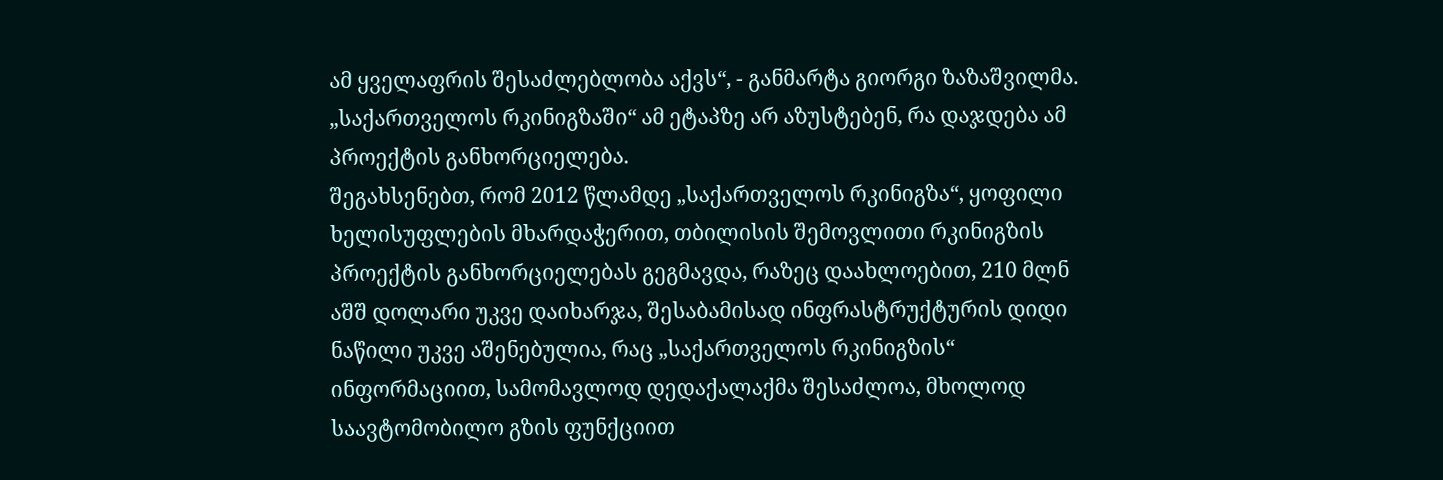ამ ყველაფრის შესაძლებლობა აქვს“, - განმარტა გიორგი ზაზაშვილმა.
„საქართველოს რკინიგზაში“ ამ ეტაპზე არ აზუსტებენ, რა დაჯდება ამ პროექტის განხორციელება.
შეგახსენებთ, რომ 2012 წლამდე „საქართველოს რკინიგზა“, ყოფილი ხელისუფლების მხარდაჭერით, თბილისის შემოვლითი რკინიგზის პროექტის განხორციელებას გეგმავდა, რაზეც დაახლოებით, 210 მლნ აშშ დოლარი უკვე დაიხარჯა, შესაბამისად ინფრასტრუქტურის დიდი ნაწილი უკვე აშენებულია, რაც „საქართველოს რკინიგზის“ ინფორმაციით, სამომავლოდ დედაქალაქმა შესაძლოა, მხოლოდ საავტომობილო გზის ფუნქციით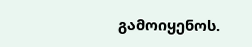გამოიყენოს.